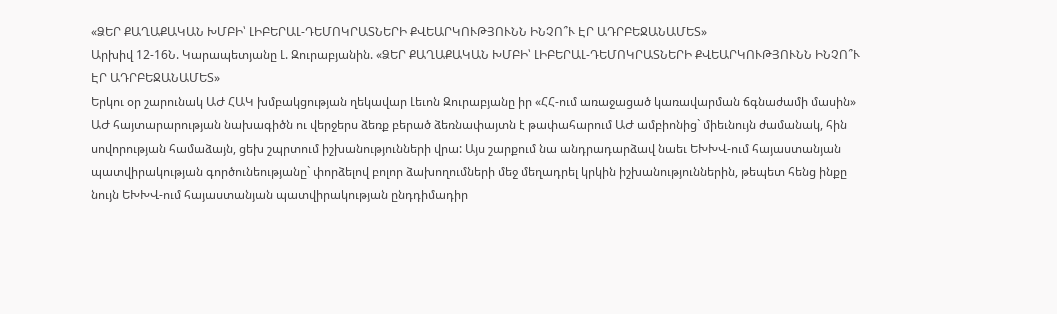«ՁԵՐ ՔԱՂԱՔԱԿԱՆ ԽՄԲԻ՝ ԼԻԲԵՐԱԼ-ԴԵՄՈԿՐԱՏՆԵՐԻ ՔՎԵԱՐԿՈՒԹՅՈՒՆՆ ԻՆՉՈ՞Ւ ԷՐ ԱԴՐԲԵՋԱՆԱՄԵՏ»
Արխիվ 12-16Ն. Կարապետյանը Լ. Զուրաբյանին. «ՁԵՐ ՔԱՂԱՔԱԿԱՆ ԽՄԲԻ՝ ԼԻԲԵՐԱԼ-ԴԵՄՈԿՐԱՏՆԵՐԻ ՔՎԵԱՐԿՈՒԹՅՈՒՆՆ ԻՆՉՈ՞Ւ ԷՐ ԱԴՐԲԵՋԱՆԱՄԵՏ»
Երկու օր շարունակ ԱԺ ՀԱԿ խմբակցության ղեկավար Լեւոն Զուրաբյանը իր «ՀՀ-ում առաջացած կառավարման ճգնաժամի մասին» ԱԺ հայտարարության նախագիծն ու վերջերս ձեռք բերած ձեռնափայտն է թափահարում ԱԺ ամբիոնից` միեւնույն ժամանակ, հին սովորության համաձայն, ցեխ շպրտում իշխանությունների վրա: Այս շարքում նա անդրադարձավ նաեւ ԵԽԽՎ-ում հայաստանյան պատվիրակության գործունեությանը` փորձելով բոլոր ձախողումների մեջ մեղադրել կրկին իշխանություններին, թեպետ հենց ինքը նույն ԵԽԽՎ-ում հայաստանյան պատվիրակության ընդդիմադիր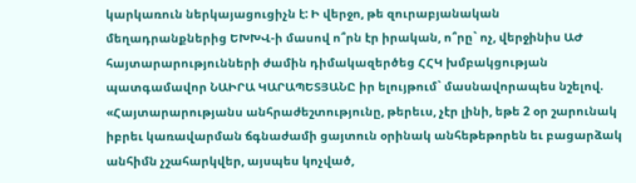կարկառուն ներկայացուցիչն է: Ի վերջո, թե զուրաբյանական մեղադրանքներից ԵԽԽՎ-ի մասով ո՞րն էր իրական, ո՞րը` ոչ, վերջինիս ԱԺ հայտարարությունների ժամին դիմակազերծեց ՀՀԿ խմբակցության պատգամավոր ՆԱԻՐԱ ԿԱՐԱՊԵՏՅԱՆԸ իր ելույթում` մասնավորապես նշելով. «Հայտարարությանս անհրաժեշտությունը, թերեւս, չէր լինի, եթե 2 օր շարունակ իբրեւ կառավարման ճգնաժամի ցայտուն օրինակ անհեթեթորեն եւ բացարձակ անհիմն չշահարկվեր, այսպես կոչված,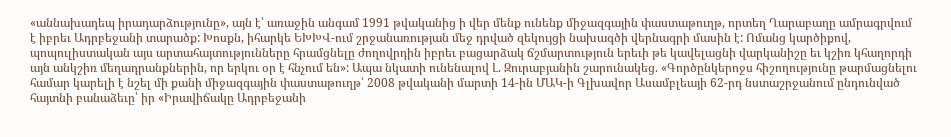«աննախադեպ իրադարձությունը», այն է՝ առաջին անգամ 1991 թվականից ի վեր մենք ունենք միջազգային փաստաթուղթ, որտեղ Ղարաբաղը ամրագրվում է իբրեւ Ադրբեջանի տարածք: Խոսքն, իհարկե ԵԽԽՎ-ում շրջանառության մեջ դրված զեկույցի նախագծի վերնագրի մասին է: Ոմանց կարծիքով, պոպուլիստական այս արտահայտությունները հրամցնելը ժողովրդին իբրեւ բացարձակ ճշմարտություն երեւի թե կավելացնի վարկանիշը եւ կշիռ կհաղորդի այն անկշիռ մեղադրանքներին, որ երկու օր է հնչում են»: Ապա նկատի ունենալով Լ. Զուրաբյանին շարունակեց. «Գործընկերոջս հիշողությունը թարմացնելու համար կարելի է նշել մի քանի միջազգային փաստաթուղթ՝ 2008 թվականի մարտի 14-ին ՄԱԿ-ի Գլխավոր Ասամբլեայի 62-րդ նստաշրջանում ընդունված հայտնի բանաձեւը՝ իր «Իրավիճակը Ադրբեջանի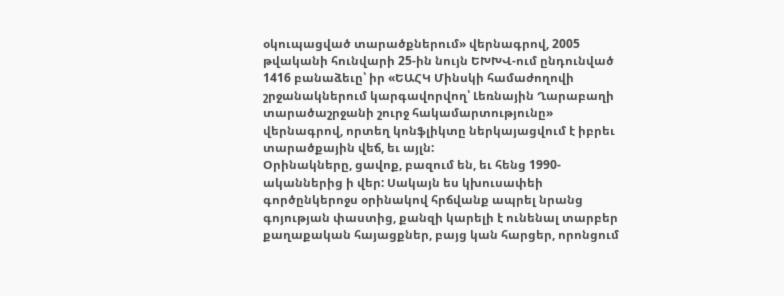օկուպացված տարածքներում» վերնագրով, 2005 թվականի հունվարի 25-ին նույն ԵԽԽՎ-ում ընդունված 1416 բանաձեւը՝ իր «ԵԱՀԿ Մինսկի համաժողովի շրջանակներում կարգավորվող՝ Լեռնային Ղարաբաղի տարածաշրջանի շուրջ հակամարտությունը» վերնագրով, որտեղ կոնֆլիկտը ներկայացվում է իբրեւ տարածքային վեճ, եւ այլն:
Օրինակները, ցավոք, բազում են, եւ հենց 1990-ականներից ի վեր: Սակայն ես կխուսափեի գործընկերոջս օրինակով հրճվանք ապրել նրանց գոյության փաստից, քանզի կարելի է ունենալ տարբեր քաղաքական հայացքներ, բայց կան հարցեր, որոնցում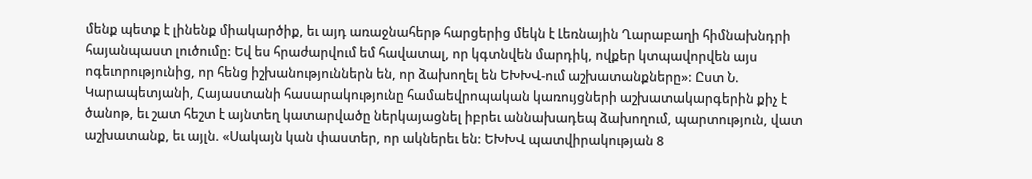մենք պետք է լինենք միակարծիք, եւ այդ առաջնահերթ հարցերից մեկն է Լեռնային Ղարաբաղի հիմնախնդրի հայանպաստ լուծումը: Եվ ես հրաժարվում եմ հավատալ, որ կգտնվեն մարդիկ, ովքեր կտպավորվեն այս ոգեւորությունից, որ հենց իշխանություններն են, որ ձախողել են ԵԽԽՎ-ում աշխատանքները»: Ըստ Ն. Կարապետյանի, Հայաստանի հասարակությունը համաեվրոպական կառույցների աշխատակարգերին քիչ է ծանոթ, եւ շատ հեշտ է այնտեղ կատարվածը ներկայացնել իբրեւ աննախադեպ ձախողում, պարտություն, վատ աշխատանք, եւ այլն. «Սակայն կան փաստեր, որ ակներեւ են: ԵԽԽՎ պատվիրակության 8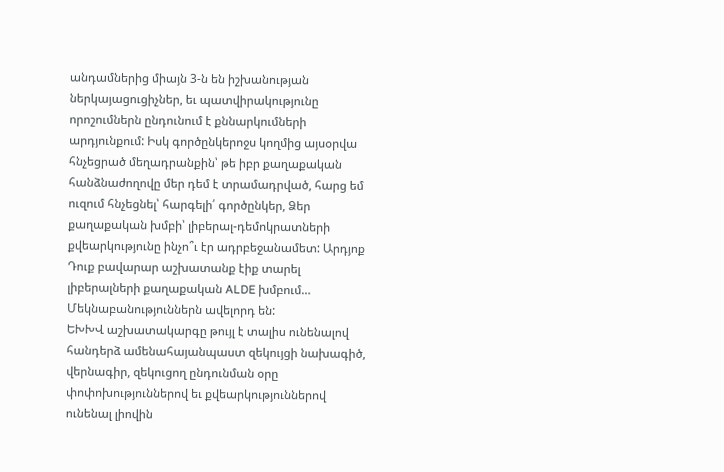անդամներից միայն 3-ն են իշխանության ներկայացուցիչներ, եւ պատվիրակությունը որոշումներն ընդունում է քննարկումների արդյունքում: Իսկ գործընկերոջս կողմից այսօրվա հնչեցրած մեղադրանքին՝ թե իբր քաղաքական հանձնաժողովը մեր դեմ է տրամադրված, հարց եմ ուզում հնչեցնել՝ հարգելի՛ գործընկեր, Ձեր քաղաքական խմբի՝ լիբերալ-դեմոկրատների քվեարկությունը ինչո՞ւ էր ադրբեջանամետ: Արդյոք Դուք բավարար աշխատանք էիք տարել լիբերալների քաղաքական ALDE խմբում… Մեկնաբանություններն ավելորդ են:
ԵԽԽՎ աշխատակարգը թույլ է տալիս ունենալով հանդերձ ամենահայանպաստ զեկույցի նախագիծ, վերնագիր, զեկուցող ընդունման օրը փոփոխություններով եւ քվեարկություններով ունենալ լիովին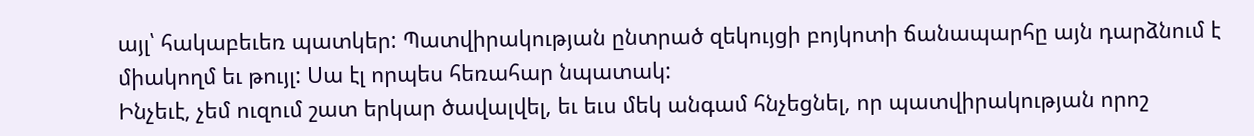այլ՝ հակաբեւեռ պատկեր: Պատվիրակության ընտրած զեկույցի բոյկոտի ճանապարհը այն դարձնում է միակողմ եւ թույլ: Սա էլ որպես հեռահար նպատակ:
Ինչեւէ, չեմ ուզում շատ երկար ծավալվել, եւ եւս մեկ անգամ հնչեցնել, որ պատվիրակության որոշ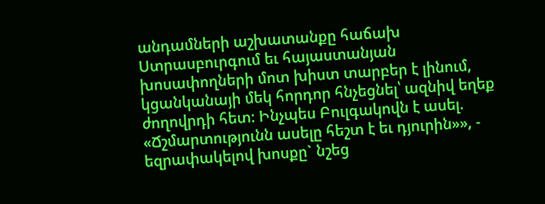անդամների աշխատանքը հաճախ Ստրասբուրգում եւ հայաստանյան խոսափողների մոտ խիստ տարբեր է լինում, կցանկանայի մեկ հորդոր հնչեցնել՝ ազնիվ եղեք ժողովրդի հետ: Ինչպես Բուլգակովն է ասել. «Ճշմարտությունն ասելը հեշտ է եւ դյուրին»», - եզրափակելով խոսքը` նշեց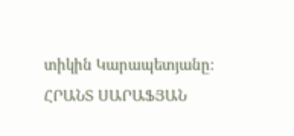տիկին Կարապետյանը:
ՀՐԱՆՏ ՍԱՐԱՖՅԱՆ